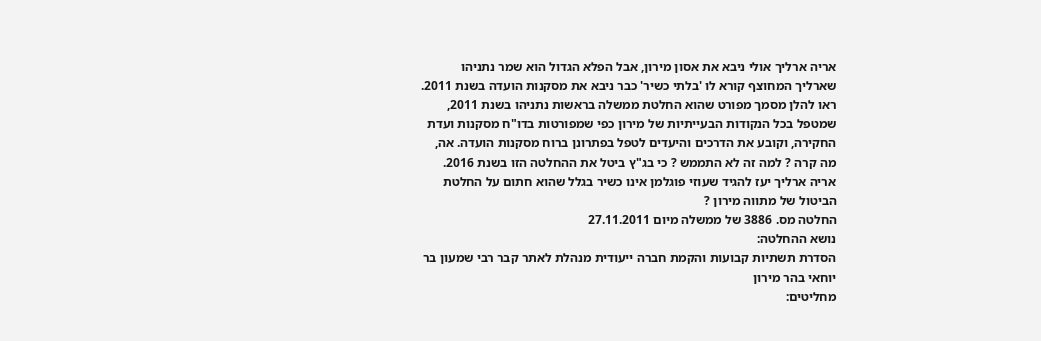אריה ארליך אולי ניבא את אסון מירון, אבל הפלא הגדול הוא שמר נתניהו שארליך המחוצף קורא לו 'בלתי כשיר' כבר ניבא את מסקנות הועדה בשנת 2011. ראו להלן מסמך מפורט שהוא החלטת ממשלה בראשות נתניהו בשנת 2011, שמטפל בכל הנקודות הבעייתיות של מירון כפי שמפורטות בדו"ח מסקנות ועדת החקירה, וקובע את הדרכים והיעדים לטפל בפתרונן ברוח מסקנות הועדה. אה, מה קרה ? למה זה לא התממש ? כי בג"ץ ביטל את ההחלטה הזו בשנת 2016. אריה ארליך יעז להגיד שעוזי פוגלמן אינו כשיר בגלל שהוא חתום על החלטת הביטול של מתווה מירון ?
החלטה מס. 3886 של ממשלה מיום 27.11.2011
נושא ההחלטה:
הסדרת תשתיות קבועות והקמת חברה ייעודית מנהלת לאתר קבר רבי שמעון בר יוחאי בהר מירון
מחליטים: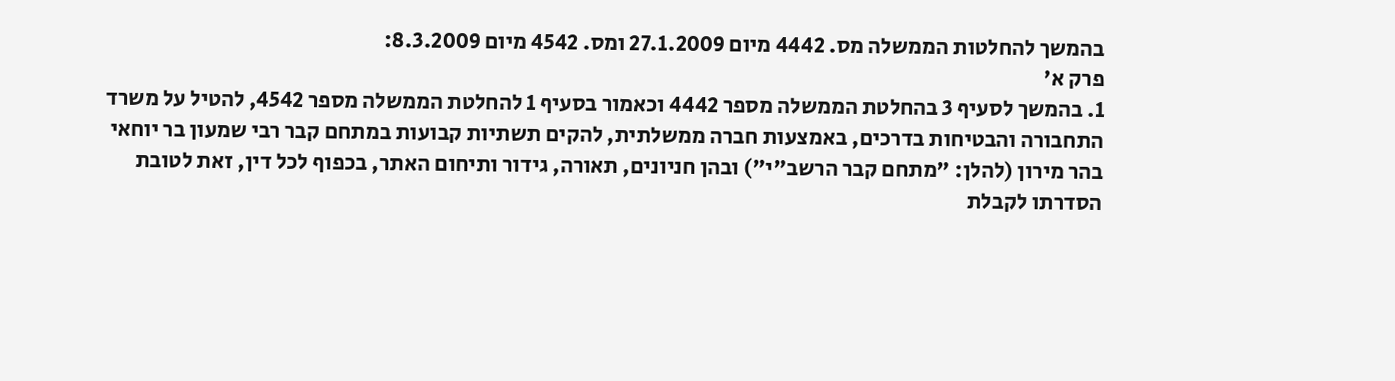בהמשך להחלטות הממשלה מס. 4442 מיום 27.1.2009 ומס. 4542 מיום 8.3.2009:
פרק א'
1. בהמשך לסעיף 3 בהחלטת הממשלה מספר 4442 וכאמור בסעיף 1 להחלטת הממשלה מספר 4542, להטיל על משרד התחבורה והבטיחות בדרכים, באמצעות חברה ממשלתית, להקים תשתיות קבועות במתחם קבר רבי שמעון בר יוחאי בהר מירון (להלן: "מתחם קבר הרשב"י") ובהן חניונים, תאורה, גידור ותיחום האתר, בכפוף לכל דין, זאת לטובת הסדרתו לקבלת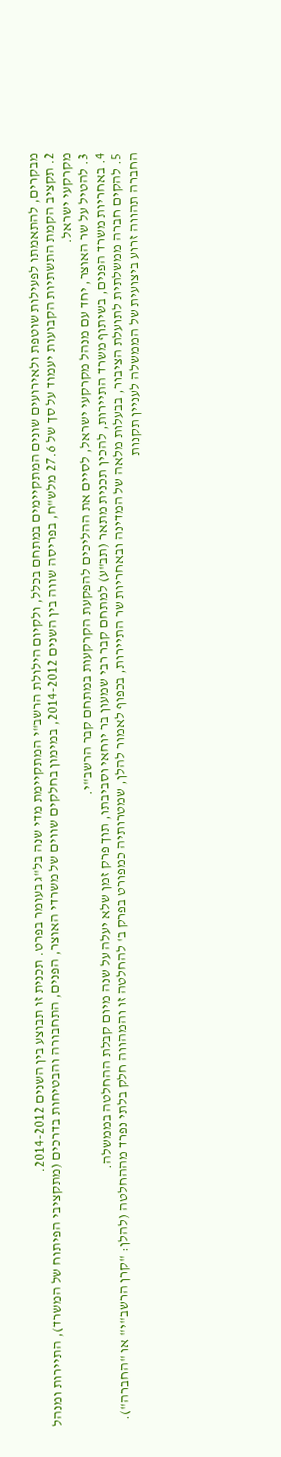מבקרים, להתאמתו לפעילות שוטפת ולאירועים שונים המתקיימים במתחם בכלל, ולקיום הילולת הרשב"י המתקיימת מדי שנה בל"ג בעומר בפרט. תכנית זו תבוצע בין השנים 2014-2012.
2. תקציב הקמת התשתיות הקבועות יעמוד על סך של 27.6 מלש"ח, בפריסה שווה בין השנים 2014-2012, במימון בחלקים שווים של משרדי האוצר, הפנים, התחבורה והבטיחות בדרכים (מתקציבי הפיתוח של המשרד), התיירות ומנהל מקרקעי ישראל.
3. להטיל על שר האוצר, יחד עם מנהל מקרקעי ישראל, לסיים את ההליכים להפקעת הקרקעות במתחם קבר הרשב"י.
4. באחריות משרד הפנים, בשיתוף משרד התיירות, להכין תכנית מתאר (תב"ע) למתחם קבר רבי שמעון בר יוחאי וסביבתו, תוך פרק זמן שלא יעלה על שנה מיום קבלת ההחלטה בממשלה.
5. להקים חברה ממשלתית לתועלת הציבור, בבעלות מלאה של המדינה ובאחריות שר התיירות, בכפוף לאמור להלן, שמטרותיה כמפורט בפרק ב' להחלטה זו והמהווה חלק בלתי נפרד מההחלטה (להלן: "קרן הרשב"י" או "החברה"). החברה תהווה זרוע ביצועית של הממשלה לעניין תקנות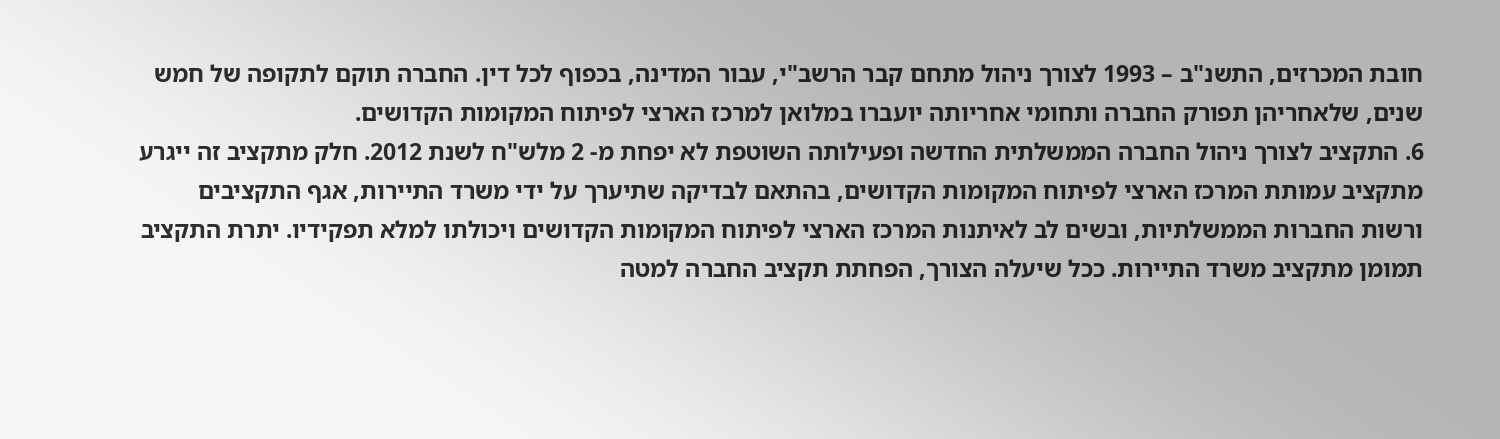חובת המכרזים, התשנ"ב – 1993 לצורך ניהול מתחם קבר הרשב"י, עבור המדינה, בכפוף לכל דין. החברה תוקם לתקופה של חמש שנים, שלאחריהן תפורק החברה ותחומי אחריותה יועברו במלואן למרכז הארצי לפיתוח המקומות הקדושים.
6. התקציב לצורך ניהול החברה הממשלתית החדשה ופעילותה השוטפת לא יפחת מ- 2 מלש"ח לשנת 2012. חלק מתקציב זה ייגרע מתקציב עמותת המרכז הארצי לפיתוח המקומות הקדושים, בהתאם לבדיקה שתיערך על ידי משרד התיירות, אגף התקציבים ורשות החברות הממשלתיות, ובשים לב לאיתנות המרכז הארצי לפיתוח המקומות הקדושים ויכולתו למלא תפקידיו. יתרת התקציב תמומן מתקציב משרד התיירות. ככל שיעלה הצורך, הפחתת תקציב החברה למטה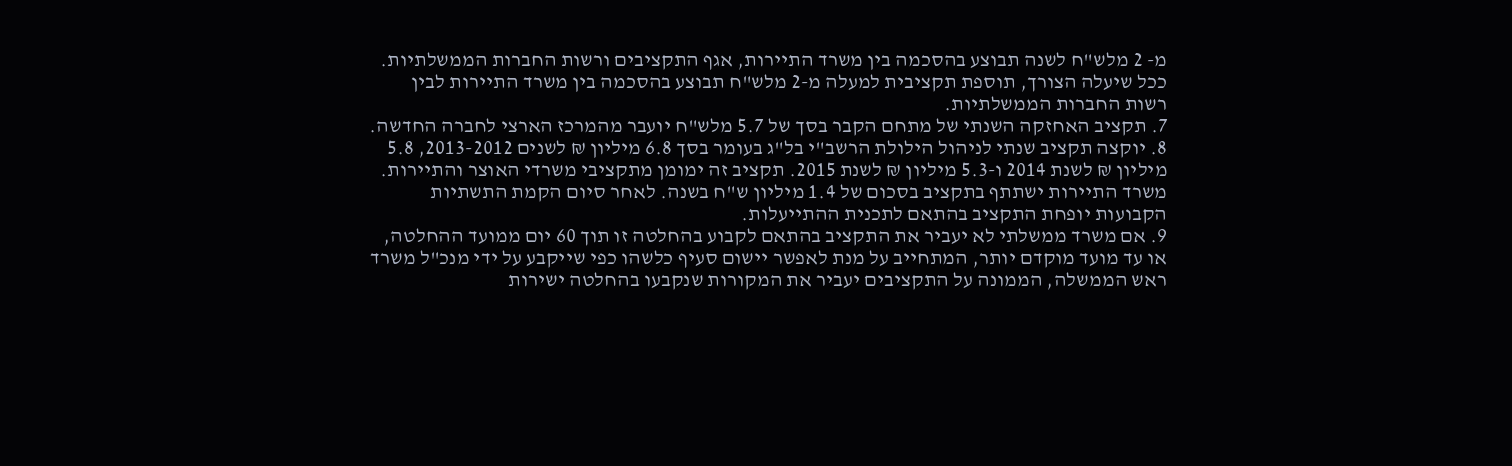מ- 2 מלש"ח לשנה תבוצע בהסכמה בין משרד התיירות, אגף התקציבים ורשות החברות הממשלתיות. ככל שיעלה הצורך, תוספת תקציבית למעלה מ-2 מלש"ח תבוצע בהסכמה בין משרד התיירות לבין רשות החברות הממשלתיות.
7. תקציב האחזקה השנתי של מתחם הקבר בסך של 5.7 מלש"ח יועבר מהמרכז הארצי לחברה החדשה.
8. יוקצה תקציב שנתי לניהול הילולת הרשב"י בל"ג בעומר בסך 6.8 מיליון ₪ לשנים 2013-2012, 5.8 מיליון ₪ לשנת 2014 ו-5.3 מיליון ₪ לשנת 2015. תקציב זה ימומן מתקציבי משרדי האוצר והתיירות. משרד התיירות ישתתף בתקציב בסכום של 1.4 מיליון ש"ח בשנה. לאחר סיום הקמת התשתיות הקבועות יופחת התקציב בהתאם לתכנית ההתייעלות.
9. אם משרד ממשלתי לא יעביר את התקציב בהתאם לקבוע בהחלטה זו תוך 60 יום ממועד ההחלטה, או עד מועד מוקדם יותר, המתחייב על מנת לאפשר יישום סעיף כלשהו כפי שייקבע על ידי מנכ"ל משרד ראש הממשלה, הממונה על התקציבים יעביר את המקורות שנקבעו בהחלטה ישירות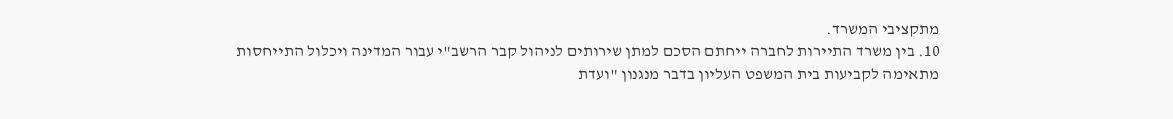מתקציבי המשרד.
10. בין משרד התיירות לחברה ייחתם הסכם למתן שירותים לניהול קבר הרשב"י עבור המדינה ויכלול התייחסות מתאימה לקביעות בית המשפט העליון בדבר מנגנון "ועדת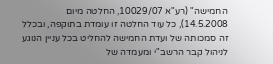החמישה" (רע"א 10029/07, החלטה מיום 14.5.2008), כל עוד החלטה זו עומדת בתוקפה, ובכלל זה סמכותה של ועדת החמישה להחליט בכל עניין הנוגע לניהול קבר הרשב"י ומעמדה של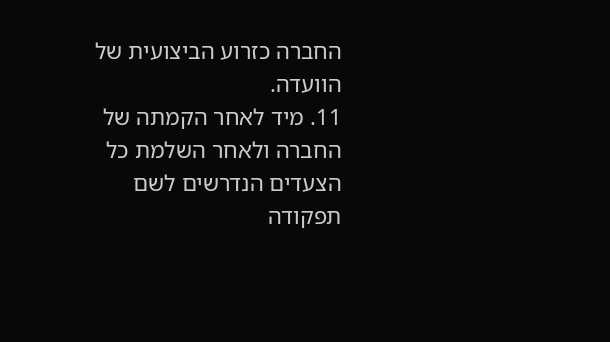החברה כזרוע הביצועית של הוועדה.
11. מיד לאחר הקמתה של החברה ולאחר השלמת כל הצעדים הנדרשים לשם תפקודה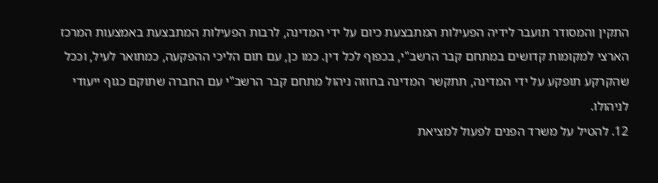התקין והמסודר תועבר לידיה הפעילות המתבצעת כיום על ידי המדינה, לרבות הפעילות המתבצעת באמצעות המרכז הארצי למקומות קדושים במתחם קבר הרשב"י, בכפוף לכל דין. כמו כן, עם תום הליכי ההפקעה, כמתואר לעיל, וככל שהקרקע תופקע על ידי המדינה, תתקשר המדינה בחוזה ניהול מתחם קבר הרשב"י עם החברה שתוקם כגוף ייעודי לניהולו.
12. להטיל על משרד הפנים לפעול למציאת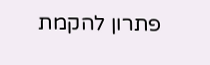פתרון להקמת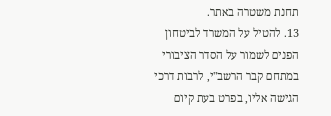תחנת משטרה באתר.
13. להטיל על המשרד לביטחון הפנים לשמור על הסדר הציבורי במתחם קבר הרשב"י, לרבות דרכי הגישה אליו, בפרט בעת קיום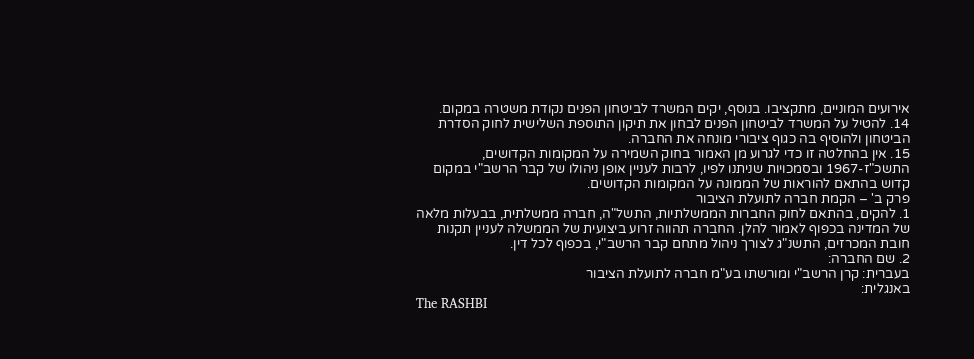אירועים המוניים, מתקציבו. בנוסף, יקים המשרד לביטחון הפנים נקודת משטרה במקום.
14. להטיל על המשרד לביטחון הפנים לבחון את תיקון התוספת השלישית לחוק הסדרת הביטחון ולהוסיף בה כגוף ציבורי מונחה את החברה.
15. אין בהחלטה זו כדי לגרוע מן האמור בחוק השמירה על המקומות הקדושים, התשכ"ז-1967 ובסמכויות שניתנו לפיו, לרבות לעניין אופן ניהולו של קבר הרשב"י במקום קדוש בהתאם להוראות של הממונה על המקומות הקדושים.
פרק ב' – הקמת חברה לתועלת הציבור
1. להקים, בהתאם לחוק החברות הממשלתיות, התשל"ה, חברה ממשלתית, בבעלות מלאה של המדינה בכפוף לאמור להלן. החברה תהווה זרוע ביצועית של הממשלה לעניין תקנות חובת המכרזים, התשנ"ג לצורך ניהול מתחם קבר הרשב"י, בכפוף לכל דין.
2. שם החברה:
בעברית: קרן הרשב"י ומורשתו בע"מ חברה לתועלת הציבור
באנגלית:
The RASHBI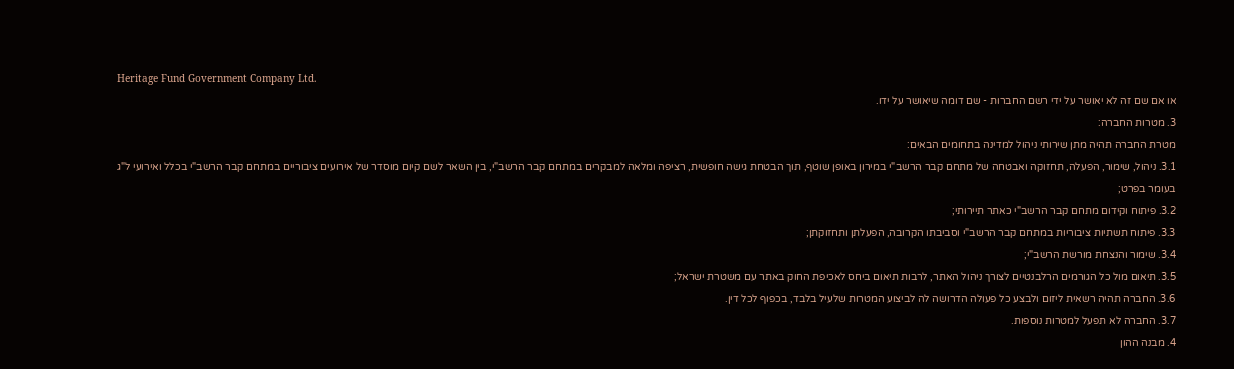Heritage Fund Government Company Ltd.
או אם שם זה לא יאושר על ידי רשם החברות - שם דומה שיאושר על ידו.
3. מטרות החברה:
מטרת החברה תהיה מתן שירותי ניהול למדינה בתחומים הבאים:
3.1. ניהול, שימור, הפעלה, תחזוקה ואבטחה של מתחם קבר הרשב"י במירון באופן שוטף, תוך הבטחת גישה חופשית, רציפה ומלאה למבקרים במתחם קבר הרשב"י, בין השאר לשם קיום מוסדר של אירועים ציבוריים במתחם קבר הרשב"י בכלל ואירועי ל"ג בעומר בפרט;
3.2. פיתוח וקידום מתחם קבר הרשב"י כאתר תיירותי;
3.3. פיתוח תשתיות ציבוריות במתחם קבר הרשב"י וסביבתו הקרובה, הפעלתן ותחזוקתן;
3.4. שימור והנצחת מורשת הרשב"י;
3.5. תיאום מול כל הגורמים הרלבנטיים לצורך ניהול האתר, לרבות תיאום ביחס לאכיפת החוק באתר עם משטרת ישראל;
3.6. החברה תהיה רשאית ליזום ולבצע כל פעולה הדרושה לה לביצוע המטרות שלעיל בלבד, בכפוף לכל דין.
3.7. החברה לא תפעל למטרות נוספות.
4. מבנה ההון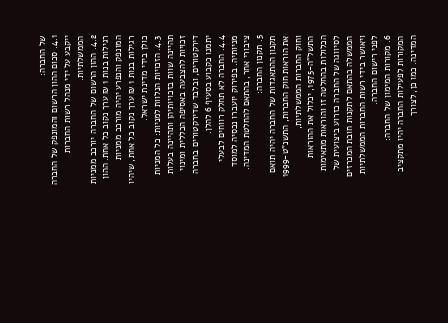של החברה:
4.1. סכום ההון הרשום והמונפק של החברה ייקבע על ידי מנהל רשות החברות הממשלתיות.
4.2. ההון הרשום של החברה יורכב ממניות רגילות בנות 1 ₪ ערך נקוב כל אחת. ההון המונפק והנפרע יהיה מורכב ממניות רגילות בנות 1 ₪ ערך נקוב כל אחת, שיהיו כולן בידי מדינת ישראל.
4.3. הזכויות הנלוות למניות: כל המניות תהיינה שוות בזכויותיהן ותהיינה בעלות זכויות להצבעה באסיפה הכללית ומינוי דירקטורים, ובלבד שדירקטורים בחברה יתמנו כקבוע בסעיף 6 להלן.
4.4. החברה לא תחלק רווחים לבעלי מניותיה. בפירוק יועברו נכסיה למוסד ציבורי אחר, בהתאם להחלטת המדינה.
5. תקנון החברה:
תקנון ההתאגדות של החברה יהיה תואם את הוראות חוק החברות, התשנ"ט-1999 וחוק החברות הממשלתיות, התשל"ה-1975, יכלול את ההוראות הכלולות בהחלטה זו והוראות מתאימות לסיווגה של החברה כזרוע ביצועית של הממשלה בהתאם לתקנות חובת המכרזים ויאושר בידי רשות החברות הממשלתיות לפני רישום החברה.
6. מקורות המימון של החברה:
המקורות לפעילות החברה יהיו מתקציב המדינה. כמו כן, לצורך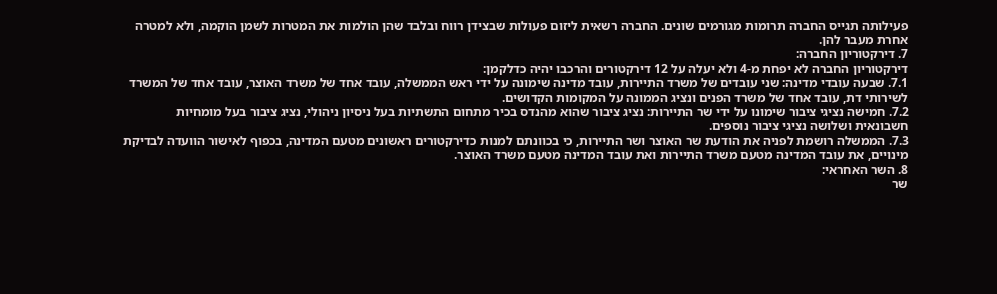פעילותה תגייס החברה תרומות מגורמים שונים. החברה רשאית ליזום פעולות שבצידן רווח ובלבד שהן הולמות את המטרות לשמן הוקמה, ולא למטרה אחרת מעבר להן.
7. דירקטוריון החברה:
דירקטוריון החברה לא יפחת מ-4 ולא יעלה על 12 דירקטורים והרכבו יהיה כדלקמן:
7.1. שבעה עובדי מדינה: שני עובדים של משרד התיירות, עובד מדינה שימונה על ידי ראש הממשלה, עובד אחד של משרד האוצר, עובד אחד של המשרד לשירותי דת, עובד אחד של משרד הפנים ונציג הממונה על המקומות הקדושים.
7.2. חמישה נציגי ציבור שימונו על ידי שר התיירות: נציג ציבור שהוא מהנדס בכיר מתחום התשתיות בעל ניסיון ניהולי, נציג ציבור בעל מומחיות חשבונאית ושלושה נציגי ציבור נוספים.
7.3. הממשלה רושמת לפניה את הודעת שר האוצר ושר התיירות, כי בכוונתם למנות כדירקטורים ראשונים מטעם המדינה, בכפוף לאישור הוועדה לבדיקת מינויים, את עובד המדינה מטעם משרד התיירות ואת עובד המדינה מטעם משרד האוצר.
8. השר האחראי:
שר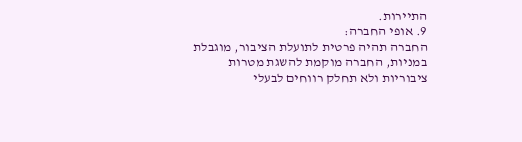התיירות.
9. אופי החברה:
החברה תהיה פרטית לתועלת הציבור, מוגבלת במניות, החברה מוקמת להשגת מטרות ציבוריות ולא תחלק רווחים לבעלי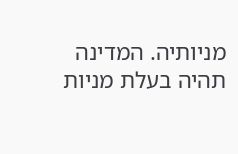מניותיה. המדינה תהיה בעלת מניות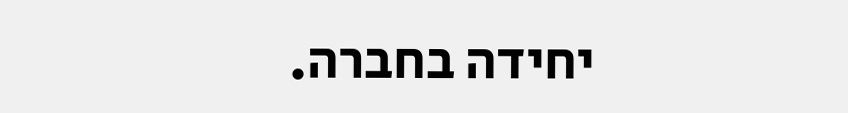יחידה בחברה.